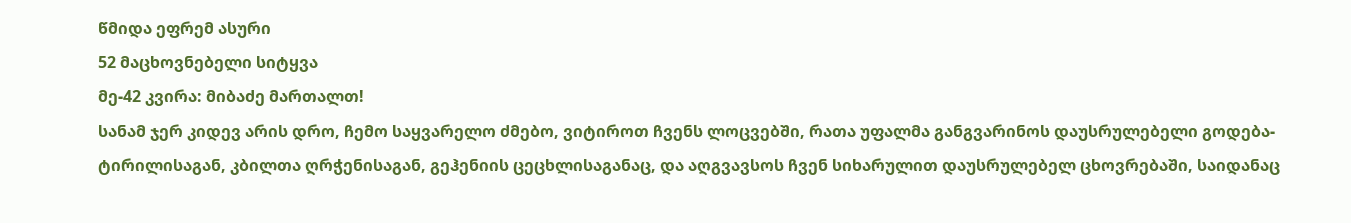წმიდა ეფრემ ასური
52 მაცხოვნებელი სიტყვა
მე-42 კვირა: მიბაძე მართალთ!
სანამ ჯერ კიდევ არის დრო, ჩემო საყვარელო ძმებო, ვიტიროთ ჩვენს ლოცვებში, რათა უფალმა განგვარინოს დაუსრულებელი გოდება-ტირილისაგან, კბილთა ღრჭენისაგან, გეჰენიის ცეცხლისაგანაც, და აღგვავსოს ჩვენ სიხარულით დაუსრულებელ ცხოვრებაში, საიდანაც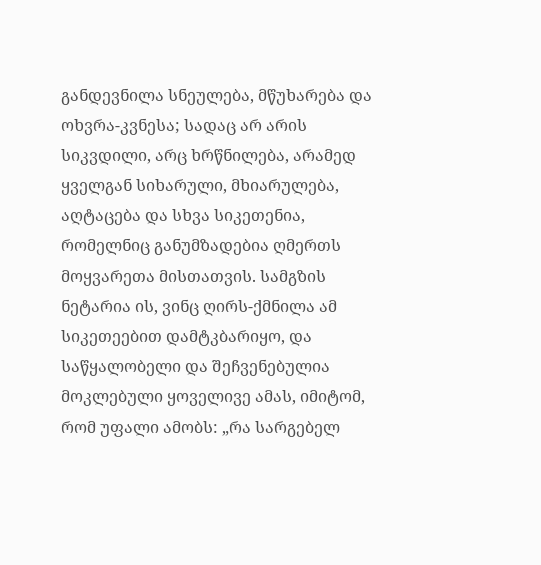განდევნილა სნეულება, მწუხარება და ოხვრა-კვნესა; სადაც არ არის სიკვდილი, არც ხრწნილება, არამედ ყველგან სიხარული, მხიარულება, აღტაცება და სხვა სიკეთენია, რომელნიც განუმზადებია ღმერთს მოყვარეთა მისთათვის. სამგზის ნეტარია ის, ვინც ღირს-ქმნილა ამ სიკეთეებით დამტკბარიყო, და საწყალობელი და შეჩვენებულია მოკლებული ყოველივე ამას, იმიტომ, რომ უფალი ამობს: „რა სარგებელ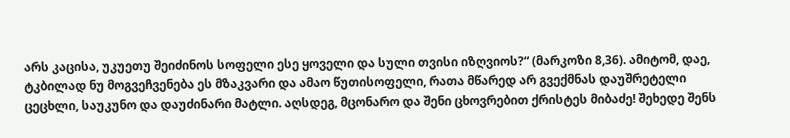არს კაცისა, უკუეთუ შეიძინოს სოფელი ესე ყოველი და სული თვისი იზღვიოს?“ (მარკოზი 8,36). ამიტომ, დაე, ტკბილად ნუ მოგვეჩვენება ეს მზაკვარი და ამაო წუთისოფელი, რათა მწარედ არ გვექმნას დაუშრეტელი ცეცხლი, საუკუნო და დაუძინარი მატლი. აღსდეგ, მცონარო და შენი ცხოვრებით ქრისტეს მიბაძე! შეხედე შენს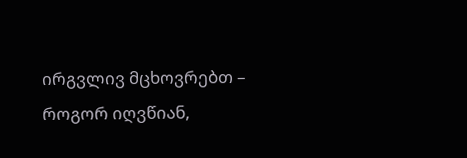ირგვლივ მცხოვრებთ – როგორ იღვწიან,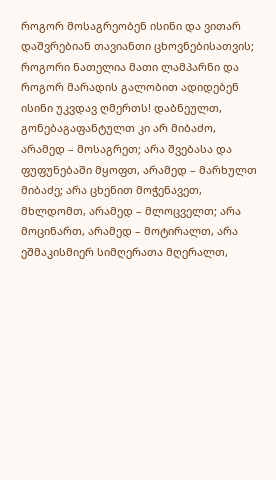როგორ მოსაგრეობენ ისინი და ვითარ დაშვრებიან თავიანთი ცხოვნებისათვის; როგორი ნათელია მათი ლამპარნი და როგორ მარადის გალობით ადიდებენ ისინი უკვდავ ღმერთს! დაბნეულთ, გონებაგაფანტულთ კი არ მიბაძო, არამედ – მოსაგრეთ; არა შვებასა და ფუფუნებაში მყოფთ, არამედ – მარხულთ მიბაძე; არა ცხენით მოჭენავეთ, მხლდომთ, არამედ – მლოცველთ; არა მოცინართ, არამედ – მოტირალთ, არა ეშმაკისმიერ სიმღერათა მღერალთ,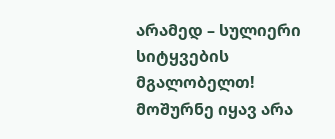არამედ – სულიერი სიტყვების მგალობელთ! მოშურნე იყავ არა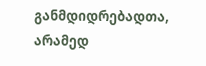განმდიდრებადთა, არამედ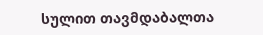სულით თავმდაბალთა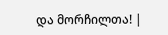და მორჩილთა! |